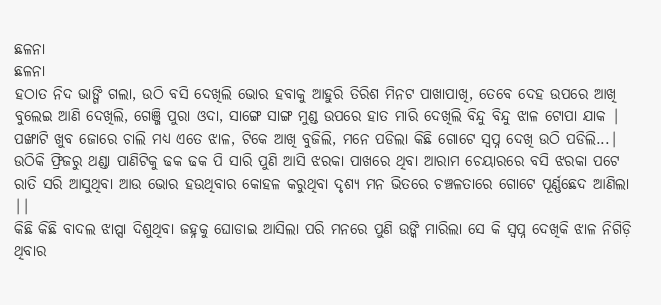ଛଳନା
ଛଳନା
ହଠାତ ନିଦ ଭାଙ୍ଗି ଗଲା, ଉଠି ବସି ଦେଖିଲି ଭୋର ହବାକୁ ଆହୁରି ତିରିଶ ମିନଟ ପାଖାପାଖି, ତେବେ ଦେହ ଉପରେ ଆଖି ବୁଲେଇ ଆଣି ଦେଖିଲି, ଗେଞ୍ଜି ପୁରା ଓଦା, ସାଙ୍ଗେ ସାଙ୍ଗ ମୁଣ୍ଡ ଉପରେ ହାତ ମାରି ଦେଖିଲି ବିନ୍ଦୁ ବିନ୍ଦୁ ଝାଳ ଟୋପା ଯାକ |
ପଙ୍ଖାଟି ଖୁବ ଜୋରେ ଚାଲି ମଧ୍ୟ ଏତେ ଝାଳ, ଟିକେ ଆଖି ବୁଜିଲି, ମନେ ପଡିଲା କିଛି ଗୋଟେ ସ୍ୱପ୍ନ ଦେଖି ଉଠି ପଡିଲି...| ଉଠିକି ଫ୍ରିଜରୁ ଥଣ୍ଡା ପାଣିଟିକୁ ଢକ ଢକ ପି ସାରି ପୁଣି ଆସି ଝରକା ପାଖରେ ଥିବା ଆରାମ ଚେୟାରରେ ବସି ଝରକା ପଟେ ରାତି ସରି ଆସୁଥିବା ଆଉ ଭୋର ହଉଥିବାର କୋହଳ କରୁଥିବା ଦୃଶ୍ୟ ମନ ଭିତରେ ଚଞ୍ଚଳତାରେ ଗୋଟେ ପୂର୍ଣ୍ଣଛେଦ ଆଣିଲା ||
କିଛି କିଛି ବାଦଲ ଝାପ୍ସା ଦିଶୁଥିବା ଜହ୍ନକୁ ଘୋଡାଇ ଆସିଲା ପରି ମନରେ ପୁଣି ଉଙ୍କି ମାରିଲା ସେ କି ସ୍ୱପ୍ନ ଦେଖିକି ଝାଳ ନିଗିଡ଼ି ଥିବାର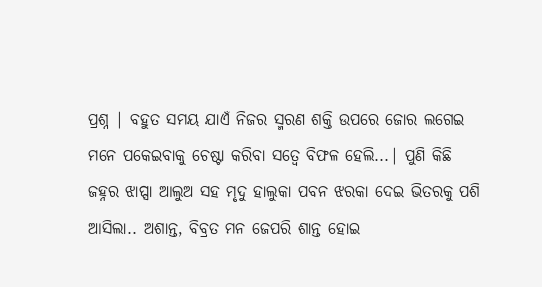ପ୍ରଶ୍ନ | ବହୁତ ସମୟ ଯାଏଁ ନିଜର ସ୍ମରଣ ଶକ୍ତି ଉପରେ ଜୋର ଲଗେଇ ମନେ ପକେଇବାକୁ ଚେଷ୍ଟା କରିବା ସତ୍ୱେ ବିଫଳ ହେଲି...| ପୁଣି କିଛି ଜହ୍ନର ଝାପ୍ସା ଆଲୁଅ ସହ ମୃଦୁ ହାଲୁକା ପବନ ଝରକା ଦେଇ ଭିତରକୁ ପଶି ଆସିଲା.. ଅଶାନ୍ତ, ବିବ୍ରତ ମନ ଜେପରି ଶାନ୍ତ ହୋଇ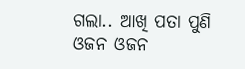ଗଲା.. ଆଖି ପତା ପୁଣି ଓଜନ ଓଜନ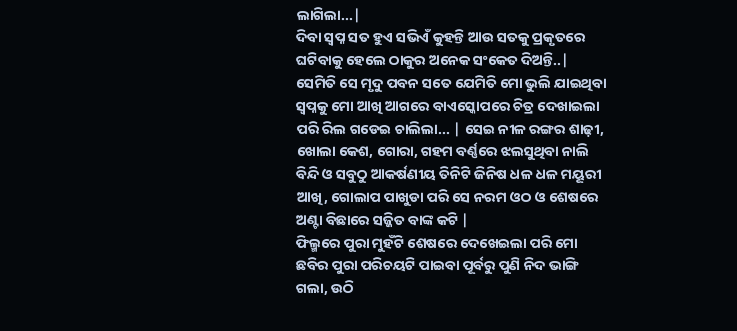ଲାଗିଲା...|
ଦିବା ସ୍ୱପ୍ନ ସତ ହୁଏ ସଭିଏଁ କୁହନ୍ତି ଆଉ ସତକୁ ପ୍ରକୃତରେ ଘଟିବାକୁ ହେଲେ ଠାକୁର ଅନେକ ସଂକେତ ଦିଅନ୍ତି..| ସେମିତି ସେ ମୃଦୁ ପବନ ସତେ ଯେମିତି ମୋ ଭୁଲି ଯାଇଥିବା ସ୍ୱପ୍ନକୁ ମୋ ଆଖି ଆଗରେ ବାଏସ୍କୋପରେ ଚିତ୍ର ଦେଖାଇଲା ପରି ରିଲ ଗଡେଇ ଚାଲିଲା... | ସେଇ ନୀଳ ରଙ୍ଗର ଶାଢ଼ୀ, ଖୋଲା କେଶ, ଗୋରା, ଗହମ ବର୍ଣ୍ଣରେ ଝଲସୁଥିବା ନାଲି ବିନ୍ଦି ଓ ସବୁଠୁ ଆକର୍ଷଣୀୟ ତିନିଟି ଜିନିଷ ଧଳ ଧଳ ମୟୂରୀ ଆଖି, ଗୋଲାପ ପାଖୁଡା ପରି ସେ ନରମ ଓଠ ଓ ଶେଷରେ ଅଣ୍ଟା ବିଛାରେ ସଜ୍ଜିତ ବାଙ୍କ କଟି |
ଫିଲ୍ମରେ ପୁରା ମୁହଁଟି ଶେଷରେ ଦେଖେଇଲା ପରି ମୋ ଛବିର ପୁରା ପରିଚୟଟି ପାଇବା ପୂର୍ବରୁ ପୁଣି ନିଦ ଭାଙ୍ଗି ଗଲା, ଉଠି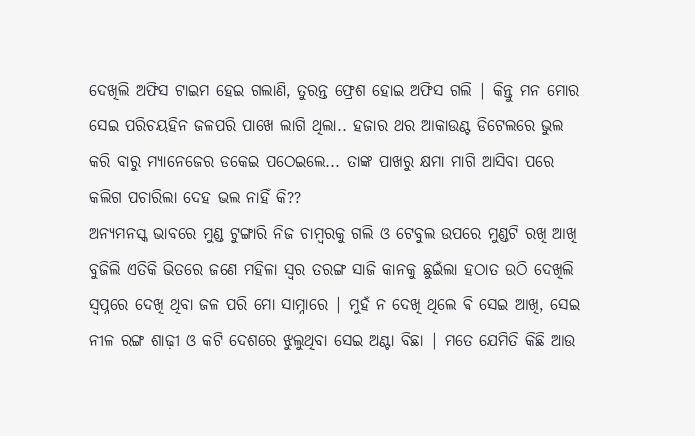ଦେଖିଲି ଅଫିସ ଟାଇମ ହେଇ ଗଲାଣି, ତୁରନ୍ତ ଫ୍ରେଶ ହୋଇ ଅଫିସ ଗଲି | କିନ୍ତୁ ମନ ମୋର ସେଇ ପରିଚୟହିନ ଜଳପରି ପାଖେ ଲାଗି ଥିଲା.. ହଜାର ଥର ଆକାଉଣ୍ଟ ଡିଟେଲରେ ଭୁଲ କରି ବାରୁ ମ୍ୟାନେଜେର ଡକେଇ ପଠେଇଲେ... ତାଙ୍କ ପାଖରୁ କ୍ଷମା ମାଗି ଆସିବା ପରେ କଲିଗ ପଚାରିଲା ଦେହ ଭଲ ନାହିଁ କି??
ଅନ୍ୟମନସ୍କ ଭାବରେ ମୁଣ୍ଡ ଟୁଙ୍ଗାରି ନିଜ ଚାମ୍ବରକୁ ଗଲି ଓ ଟେବୁଲ ଉପରେ ମୁଣ୍ଡଟି ରଖି ଆଖି ବୁଜିଲି ଏତିକି ଭିତରେ ଜଣେ ମହିଳା ସ୍ୱର ତରଙ୍ଗ ସାଜି କାନକୁ ଛୁଇଁଲା ହଠାତ ଉଠି ଦେଖିଲି ସ୍ୱପ୍ନରେ ଦେଖି ଥିବା ଜଳ ପରି ମୋ ସାମ୍ନାରେ | ମୁହଁ ନ ଦେଖି ଥିଲେ ଵି ସେଇ ଆଖି, ସେଇ ନୀଳ ରଙ୍ଗ ଶାଢ଼ୀ ଓ କଟି ଦେଶରେ ଝୁଲୁଥିବା ସେଇ ଅଣ୍ଟା ବିଛା | ମତେ ଯେମିତି କିଛି ଆଉ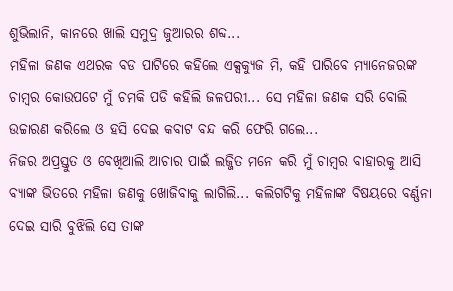ଶୁଭିଲାନି, କାନରେ ଖାଲି ସମୁଦ୍ର ଜୁଆରର ଶବ୍ଦ...
ମହିଳା ଜଣକ ଏଥରକ ବଡ ପାଟିରେ କହିଲେ ଏକ୍ସକ୍ୟୁଜ ମି, କହି ପାରିବେ ମ୍ୟାନେଜରଙ୍କ ଚାମ୍ବର କୋଉପଟେ ମୁଁ ଚମକି ପଡି କହିଲି ଜଳପରୀ... ସେ ମହିଳା ଜଣକ ସରି ବୋଲି ଉଚ୍ଚାରଣ କରିଲେ ଓ ହସି ଦେଇ କବାଟ ବନ୍ଦ କରି ଫେରି ଗଲେ...
ନିଜର ଅପ୍ରସ୍ତୁତ ଓ ବେଖିଆଲି ଆଚାର ପାଇଁ ଲଜ୍ଜିତ ମନେ କରି ମୁଁ ଚାମ୍ବର ବାହାରକୁ ଆସି ବ୍ୟାଙ୍କ ଭିତରେ ମହିଳା ଜଣକୁ ଖୋଜିବାକୁ ଲାଗିଲି... କଲିଗଟିକୁ ମହିଳାଙ୍କ ବିଷୟରେ ବର୍ଣ୍ଣନା ଦେଇ ସାରି ବୁଝିଲି ସେ ତାଙ୍କ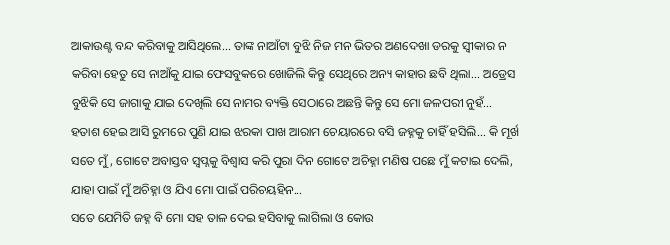ଆକାଉଣ୍ଟ ବନ୍ଦ କରିବାକୁ ଆସିଥିଲେ... ତାଙ୍କ ନାଆଁଟା ବୁଝି ନିଜ ମନ ଭିତର ଅଣଦେଖା ଡରକୁ ସ୍ୱୀକାର ନ କରିବା ହେତୁ ସେ ନାଆଁକୁ ଯାଇ ଫେସବୁକରେ ଖୋଜିଲି କିନ୍ତୁ ସେଥିରେ ଅନ୍ୟ କାହାର ଛବି ଥିଲା... ଅଡ୍ରେସ ବୁଝିକି ସେ ଜାଗାକୁ ଯାଇ ଦେଖିଲି ସେ ନାମର ବ୍ୟକ୍ତି ସେଠାରେ ଅଛନ୍ତି କିନ୍ତୁ ସେ ମୋ ଜଳପରୀ ନୁହଁ...
ହତାଶ ହେଇ ଆସି ରୁମରେ ପୁଣି ଯାଇ ଝରକା ପାଖ ଆରାମ ଚେୟାରରେ ବସି ଜହ୍ନକୁ ଚାହିଁ ହସିଲି... କି ମୂର୍ଖ ସତେ ମୁଁ, ଗୋଟେ ଅବାସ୍ତବ ସ୍ୱପ୍ନକୁ ବିଶ୍ୱାସ କରି ପୁରା ଦିନ ଗୋଟେ ଅଚିହ୍ନା ମଣିଷ ପଛେ ମୁଁ କଟାଇ ଦେଲି, ଯାହା ପାଇଁ ମୁଁ ଅଚିହ୍ନା ଓ ଯିଏ ମୋ ପାଇଁ ପରିଚୟହିନ...
ସତେ ଯେମିତି ଜହ୍ନ ବି ମୋ ସହ ତାଳ ଦେଇ ହସିବାକୁ ଲାଗିଲା ଓ କୋଉ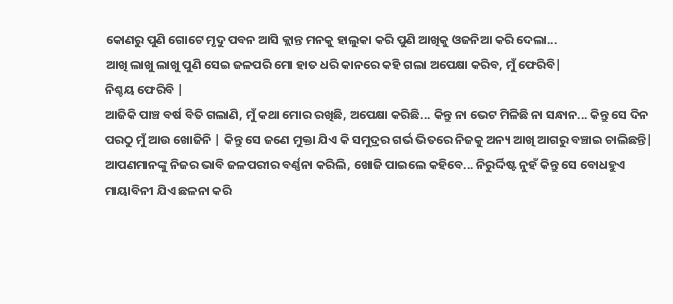କୋଣରୁ ପୁଣି ଗୋଟେ ମୃଦୁ ପବନ ଆସି କ୍ଲାନ୍ତ ମନକୁ ହାଲୁକା କରି ପୁଣି ଆଖିକୁ ଓଜନିଆ କରି ଦେଲା...
ଆଖି ଲାଖୁ ଲାଖୁ ପୁଣି ସେଇ ଜଳପରି ମୋ ହାତ ଧରି କାନରେ କହି ଗଲା ଅପେକ୍ଷା କରିବ, ମୁଁ ଫେରିବି|
ନିଶ୍ଚୟ ଫେରିବି |
ଆଜିକି ପାଞ୍ଚ ବର୍ଷ ବିତି ଗଲାଣି, ମୁଁ କଥା ମୋର ରଖିଛି, ଅପେକ୍ଷା କରିଛି... କିନ୍ତୁ ନା ଭେଟ ମିଳିଛି ନା ସନ୍ଧାନ... କିନ୍ତୁ ସେ ଦିନ ପରଠୁ ମୁଁ ଆଉ ଖୋଜିନି | କିନ୍ତୁ ସେ ଜଣେ ମୁକ୍ତା ଯିଏ କି ସମୁଦ୍ରର ଗର୍ଭ ଭିତରେ ନିଜକୁ ଅନ୍ୟ ଆଖି ଆଗରୁ ବଞ୍ଚାଇ ଚାଲିଛନ୍ତି| ଆପଣମାନଙ୍କୁ ନିଜର ଭାବି ଜଳପରୀର ବର୍ଣ୍ଣନା କରିଲି, ଖୋଜି ପାଇଲେ କହିବେ... ନିରୁର୍ଦ୍ଦିଷ୍ଟ ନୁହଁ କିନ୍ତୁ ସେ ବୋଧହୁଏ ମାୟାବିନୀ ଯିଏ ଛଳନା କରି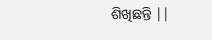ଶିଖିଛନ୍ତି ||